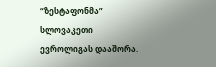“ზესტაფონმა” სლოვაკეთი ევროლიგას დააშორა.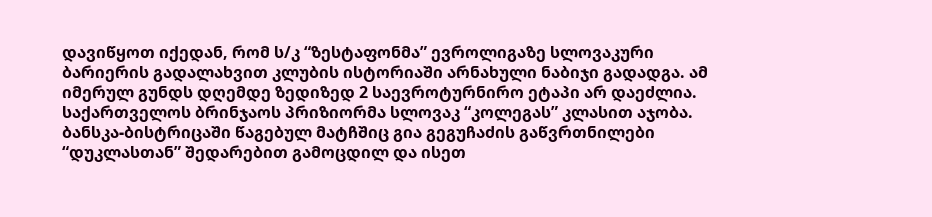დავიწყოთ იქედან, რომ ს/კ “ზესტაფონმა” ევროლიგაზე სლოვაკური ბარიერის გადალახვით კლუბის ისტორიაში არნახული ნაბიჯი გადადგა. ამ იმერულ გუნდს დღემდე ზედიზედ 2 საევროტურნირო ეტაპი არ დაეძლია. საქართველოს ბრინჯაოს პრიზიორმა სლოვაკ “კოლეგას” კლასით აჯობა. ბანსკა-ბისტრიცაში წაგებულ მატჩშიც გია გეგუჩაძის გაწვრთნილები “დუკლასთან” შედარებით გამოცდილ და ისეთ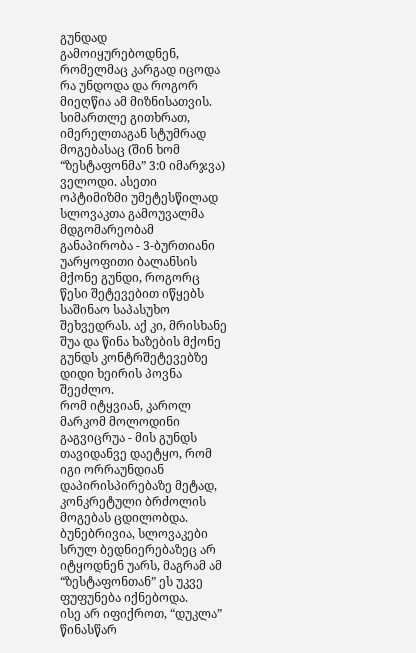გუნდად გამოიყურებოდნენ, რომელმაც კარგად იცოდა რა უნდოდა და როგორ მიეღწია ამ მიზნისათვის.
სიმართლე გითხრათ, იმერელთაგან სტუმრად მოგებასაც (შინ ხომ “ზესტაფონმა” 3:0 იმარჯვა) ველოდი. ასეთი ოპტიმიზმი უმეტესწილად სლოვაკთა გამოუვალმა მდგომარეობამ განაპირობა - 3-ბურთიანი უარყოფითი ბალანსის მქონე გუნდი, როგორც წესი შეტევებით იწყებს საშინაო საპასუხო შეხვედრას. აქ კი, მრისხანე შუა და წინა ხაზების მქონე გუნდს კონტრშეტევებზე დიდი ხეირის პოვნა შეეძლო.
რომ იტყვიან, კაროლ მარკომ მოლოდინი გაგვიცრუა - მის გუნდს თავიდანვე დაეტყო, რომ იგი ორრაუნდიან დაპირისპირებაზე მეტად, კონკრეტული ბრძოლის მოგებას ცდილობდა. ბუნებრივია, სლოვაკები სრულ ბედნიერებაზეც არ იტყოდნენ უარს, მაგრამ ამ “ზესტაფონთან” ეს უკვე ფუფუნება იქნებოდა.
ისე არ იფიქროთ, “დუკლა” წინასწარ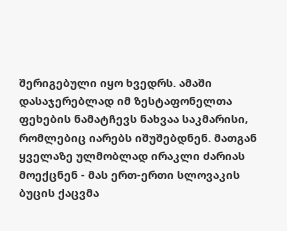შერიგებული იყო ხვედრს. ამაში დასაჯერებლად იმ ზესტაფონელთა ფეხების ნამატჩევს ნახვაა საკმარისი, რომლებიც იარებს იშუშებდნენ. მათგან ყველაზე ულმობლად ირაკლი ძარიას მოექცნენ - მას ერთ-ერთი სლოვაკის ბუცის ქაცვმა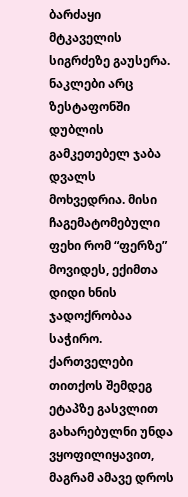ბარძაყი მტკაველის სიგრძეზე გაუსერა. ნაკლები არც ზესტაფონში დუბლის გამკეთებელ ჯაბა დვალს მოხვედრია. მისი ჩაგემატომებული ფეხი რომ “ფერზე” მოვიდეს, ექიმთა დიდი ხნის ჯადოქრობაა საჭირო.
ქართველები თითქოს შემდეგ ეტაპზე გასვლით გახარებულნი უნდა ვყოფილიყავით, მაგრამ ამავე დროს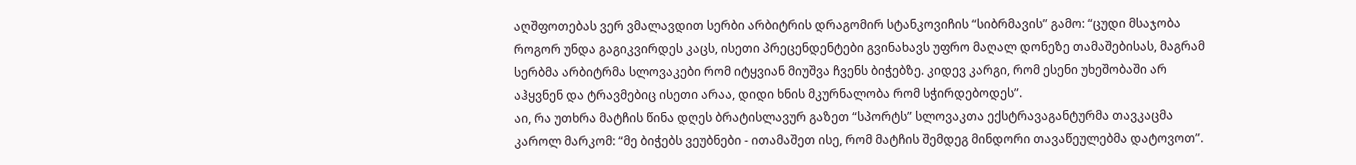აღშფოთებას ვერ ვმალავდით სერბი არბიტრის დრაგომირ სტანკოვიჩის “სიბრმავის” გამო: “ცუდი მსაჯობა როგორ უნდა გაგიკვირდეს კაცს, ისეთი პრეცენდენტები გვინახავს უფრო მაღალ დონეზე თამაშებისას, მაგრამ სერბმა არბიტრმა სლოვაკები რომ იტყვიან მიუშვა ჩვენს ბიჭებზე. კიდევ კარგი, რომ ესენი უხეშობაში არ აჰყვნენ და ტრავმებიც ისეთი არაა, დიდი ხნის მკურნალობა რომ სჭირდებოდეს”.
აი, რა უთხრა მატჩის წინა დღეს ბრატისლავურ გაზეთ “სპორტს” სლოვაკთა ექსტრავაგანტურმა თავკაცმა კაროლ მარკომ: “მე ბიჭებს ვეუბნები - ითამაშეთ ისე, რომ მატჩის შემდეგ მინდორი თავაწეულებმა დატოვოთ”.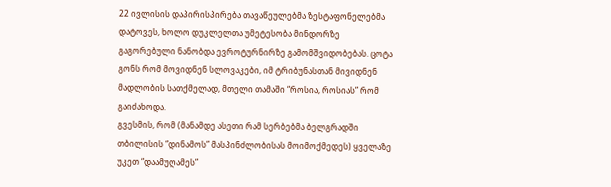22 ივლისის დაპირისპირება თავაწეულებმა ზესტაფონელებმა დატოვეს, ხოლო დუკლელთა უმეტესობა მინდორზე გაგორებული ნანობდა ევროტურნირზე გამომშვიდობებას. ცოტა გონს რომ მოვიდნენ სლოვაკები, იმ ტრიბუნასთან მივიდნენ მადლობის სათქმელად, მთელი თამაში “როსია, როსიას” რომ გაიძახოდა.
გვესმის, რომ (მანამდე ასეთი რამ სერბებმა ბელგრადში თბილისის “დინამოს” მასპინძლობისას მოიმოქმედეს) ყველაზე უკეთ “დაამუღამეს”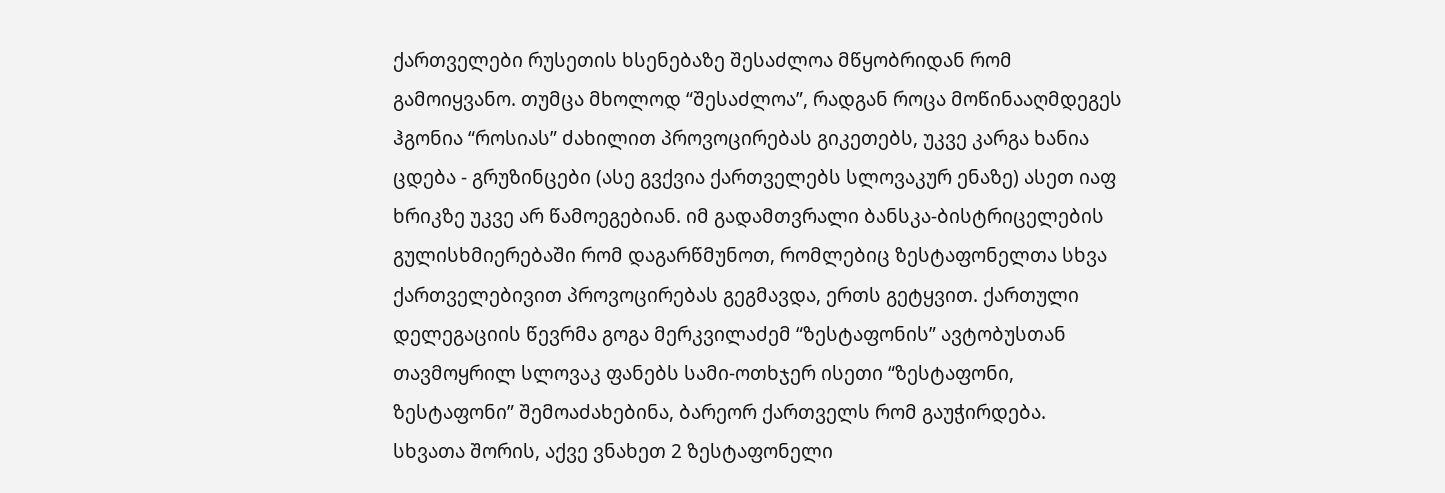ქართველები რუსეთის ხსენებაზე შესაძლოა მწყობრიდან რომ გამოიყვანო. თუმცა მხოლოდ “შესაძლოა”, რადგან როცა მოწინააღმდეგეს ჰგონია “როსიას” ძახილით პროვოცირებას გიკეთებს, უკვე კარგა ხანია ცდება - გრუზინცები (ასე გვქვია ქართველებს სლოვაკურ ენაზე) ასეთ იაფ ხრიკზე უკვე არ წამოეგებიან. იმ გადამთვრალი ბანსკა-ბისტრიცელების გულისხმიერებაში რომ დაგარწმუნოთ, რომლებიც ზესტაფონელთა სხვა ქართველებივით პროვოცირებას გეგმავდა, ერთს გეტყვით. ქართული დელეგაციის წევრმა გოგა მერკვილაძემ “ზესტაფონის” ავტობუსთან თავმოყრილ სლოვაკ ფანებს სამი-ოთხჯერ ისეთი “ზესტაფონი, ზესტაფონი” შემოაძახებინა, ბარეორ ქართველს რომ გაუჭირდება.
სხვათა შორის, აქვე ვნახეთ 2 ზესტაფონელი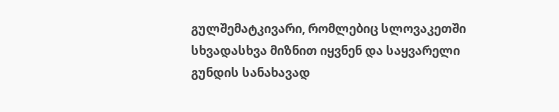გულშემატკივარი, რომლებიც სლოვაკეთში სხვადასხვა მიზნით იყვნენ და საყვარელი გუნდის სანახავად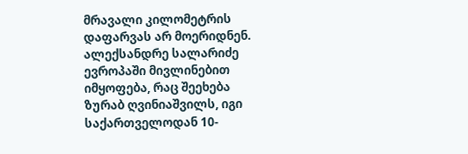მრავალი კილომეტრის დაფარვას არ მოერიდნენ. ალექსანდრე სალარიძე ევროპაში მივლინებით იმყოფება, რაც შეეხება ზურაბ ღვინიაშვილს, იგი საქართველოდან 10-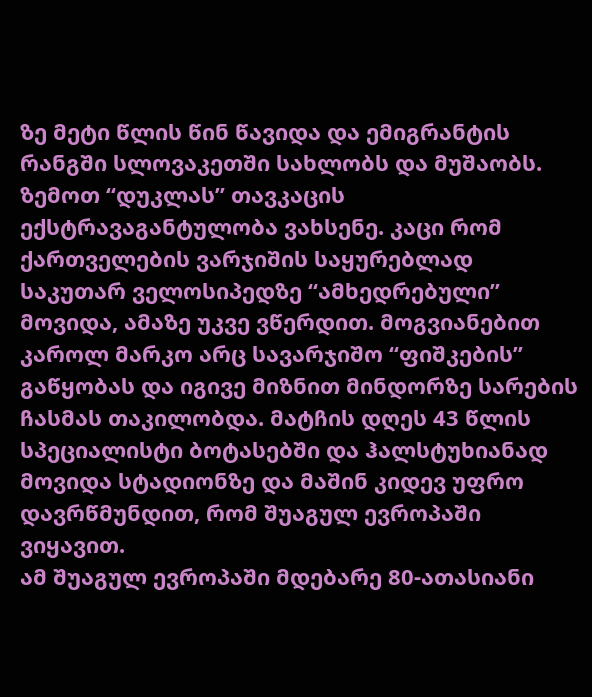ზე მეტი წლის წინ წავიდა და ემიგრანტის რანგში სლოვაკეთში სახლობს და მუშაობს.
ზემოთ “დუკლას” თავკაცის ექსტრავაგანტულობა ვახსენე. კაცი რომ ქართველების ვარჯიშის საყურებლად საკუთარ ველოსიპედზე “ამხედრებული” მოვიდა, ამაზე უკვე ვწერდით. მოგვიანებით კაროლ მარკო არც სავარჯიშო “ფიშკების” გაწყობას და იგივე მიზნით მინდორზე სარების ჩასმას თაკილობდა. მატჩის დღეს 43 წლის სპეციალისტი ბოტასებში და ჰალსტუხიანად მოვიდა სტადიონზე და მაშინ კიდევ უფრო დავრწმუნდით, რომ შუაგულ ევროპაში ვიყავით.
ამ შუაგულ ევროპაში მდებარე 80-ათასიანი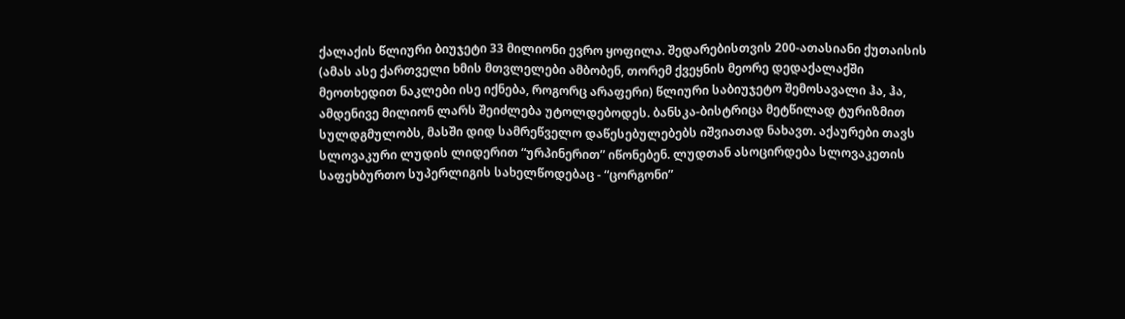ქალაქის წლიური ბიუჯეტი 33 მილიონი ევრო ყოფილა. შედარებისთვის 200-ათასიანი ქუთაისის (ამას ასე ქართველი ხმის მთვლელები ამბობენ, თორემ ქვეყნის მეორე დედაქალაქში მეოთხედით ნაკლები ისე იქნება, როგორც არაფერი) წლიური საბიუჯეტო შემოსავალი ჰა, ჰა, ამდენივე მილიონ ლარს შეიძლება უტოლდებოდეს. ბანსკა-ბისტრიცა მეტწილად ტურიზმით სულდგმულობს, მასში დიდ სამრეწველო დაწესებულებებს იშვიათად ნახავთ. აქაურები თავს სლოვაკური ლუდის ლიდერით “ურპინერით” იწონებენ. ლუდთან ასოცირდება სლოვაკეთის საფეხბურთო სუპერლიგის სახელწოდებაც - “ცორგონი”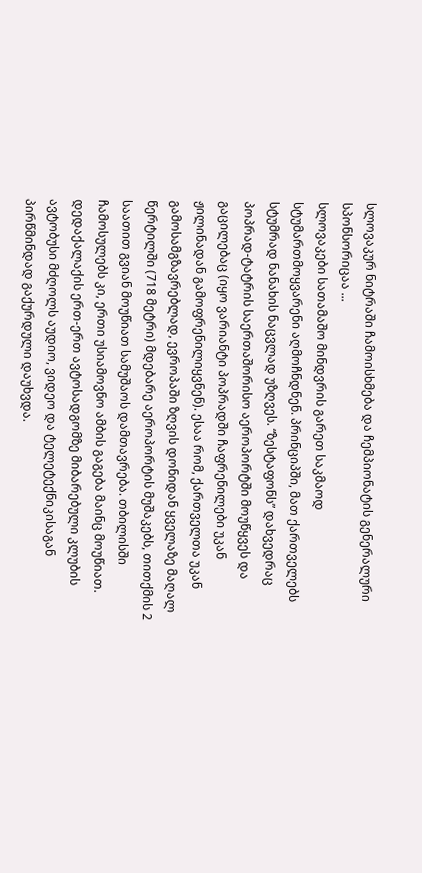სლოვაკურ ნიტრაში ჩამოისხმება და ჩემპიონატის გენერალური სპონსორიცაა ...
სლოვაკები სათამაშო მინდვრის გარეთ საკმაოდ სტუმართმოყვარენი აღმოჩნდნენ. პრინციპში, მათ ქართველებს სტუმრად ნანახის ნაცვლად უზღვეს. “ზესტაფონს” დახვედრაც პოპრად-ტატრის საერთაშორისო აეროპორტში მოუწყვეს და გაცილებაც (იყო ვარიანტი პოპრადში ჩაფრენილები უკან ჟილინადან გამოფრენილიყვნენ). ესაა რომ, ქართველთა უკან გამოსამგზავრებლად, ევროპაში ზღვის დონიდან ყველაზე მაღალ წერტილში (718 მეტრი) მდებარე აეროპორტის მუშაკებს, თითქმის 2 საათით გვიან მოუწიათ სამუშაოს დამთავრება. თბილისში ჩამოსულებს კი, ერთი უსიამოვნო ამბის გაგება მაინც მოუწიათ. დედაქალაქის ერთ-ერთ ავტოსადგომზე მიბარებული კლუბის ავტობუსი მძღოლს აუდიო, ვიდეო და ტელეტექნიკისაგან პირწმინდად გაქურდული დაუხვდა.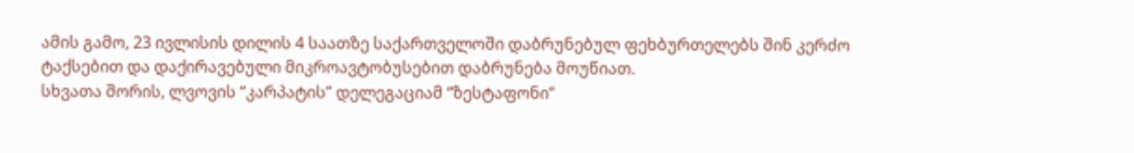ამის გამო, 23 ივლისის დილის 4 საათზე საქართველოში დაბრუნებულ ფეხბურთელებს შინ კერძო ტაქსებით და დაქირავებული მიკროავტობუსებით დაბრუნება მოუწიათ.
სხვათა შორის, ლვოვის “კარპატის” დელეგაციამ “ზესტაფონი”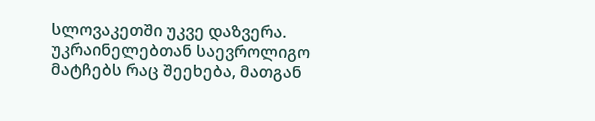სლოვაკეთში უკვე დაზვერა. უკრაინელებთან საევროლიგო მატჩებს რაც შეეხება, მათგან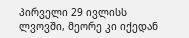პირველი 29 ივლისს ლვოვში, მეორე კი იქედან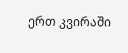ერთ კვირაში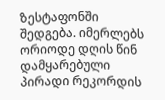ზესტაფონში შედგება. იმერლებს ორიოდე დღის წინ დამყარებული პირადი რეკორდის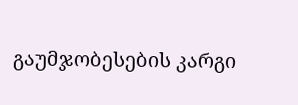გაუმჯობესების კარგი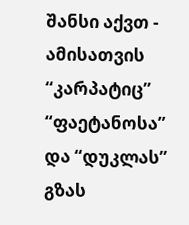შანსი აქვთ - ამისათვის “კარპატიც” “ფაეტანოსა” და “დუკლას” გზას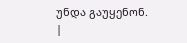უნდა გაუყენონ.
|